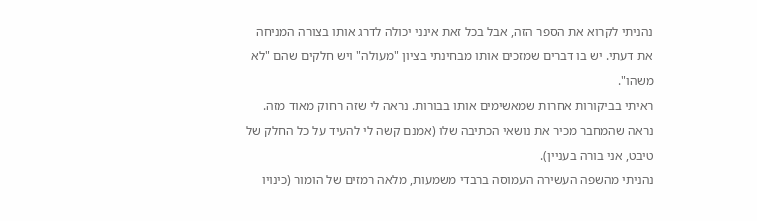נהניתי לקרוא את הספר הזה, אבל בכל זאת אינני יכולה לדרג אותו בצורה המניחה את דעתי. יש בו דברים שמזכים אותו מבחינתי בציון "מעולה" ויש חלקים שהם "לא משהו".
ראיתי בביקורות אחרות שמאשימים אותו בבורות. נראה לי שזה רחוק מאוד מזה. נראה שהמחבר מכיר את נושאי הכתיבה שלו (אמנם קשה לי להעיד על כל החלק של טיבט, אני בורה בעניין).
נהניתי מהשפה העשירה העמוסה ברבדי משמעות, מלאה רמזים של הומור (כינויו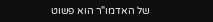של האדמו"ר הוא פשוט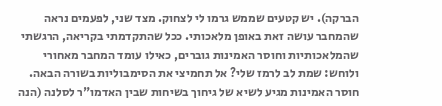הברקה). יש קטעים שממש גרמו לי לצחוק. מצד שני, לפעמים נראה שהמחבר עושה זאת באופן מלאכותי. ככל שהתקדמתי בקריאה, הרגשתי שהמלאכותיות וחוסר האמינות גוברים, כאילו עומד המחבר מאחורי ולוחש: שמת לב לרמז שלי? אל תחמיצי את הסימבוליות בשורה הבאה. חוסר האמינות מגיע לשיא של גיחוך בשיחות שבין האדמו"ר לסלנה (הנה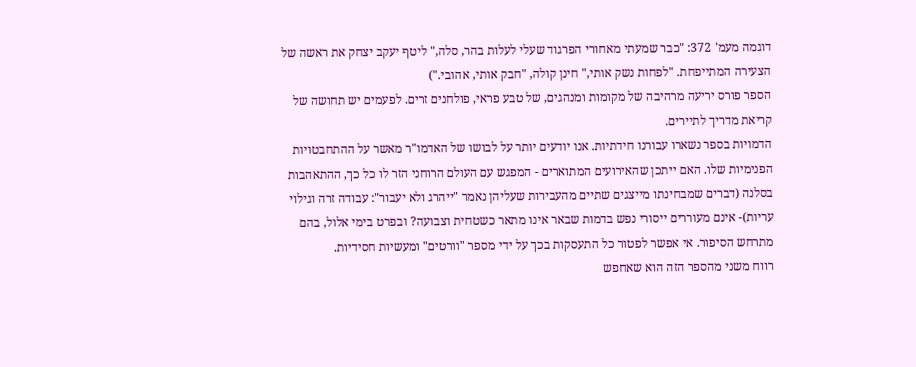דוגמה מעמ' 372: "כבר שמעתי מאחורי הפרגוד שעלי לעלות בהר, סלה," ליטף יעקב יצחק את ראשה של הצעירה המתייפחת. "לפחות נשק אותי," חינן קולה, "חבק אותי, אהובי.")
הספר פורס יריעה מרהיבה של מקומות ומנהגים, של טבע פראי, פולחנים זרים. לפעמים יש תחושה של קריאת מדריך לתיירים.
הדמויות בספר נשארו עבורנו חידתיות. אנו יודעים יותר על לבושו של האדמו"ר מאשר על ההתחבטויות הפנימיות שלו. האם ייתכן שהאירועים המתוארים - המפגש עם העולם הרוחני הזר לו כל כך, ההתאהבות בסלנה (דברים שמבחינתו מייצגים שתיים מהעבירות שעליהן נאמר "ייהרג ולא יעבור": עבודה זרה וגילוי עריות)- אינם מעוררים ייסורי נפש בדמות שבאר אינו מתאר כשטחית וצבועה? ובפרט בימי אלול, בהם מתרחש הסיפור. אי אפשר לפטור כל התעסקות בכך על ידי מספר "וורטים" ומעשיות חסידיות.
רווח משני מהספר הזה הוא שאחפש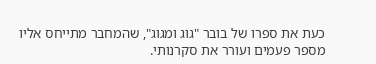כעת את ספרו של בובר "גוג ומגוג", שהמחבר מתייחס אליו מספר פעמים ועורר את סקרנותי.